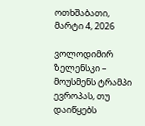ოთხშაბათი, მარტი 4, 2026

ვოლოდიმირ ზელენსკი – მოუსმენს ტრამპი ევროპას, თუ დაიწყებს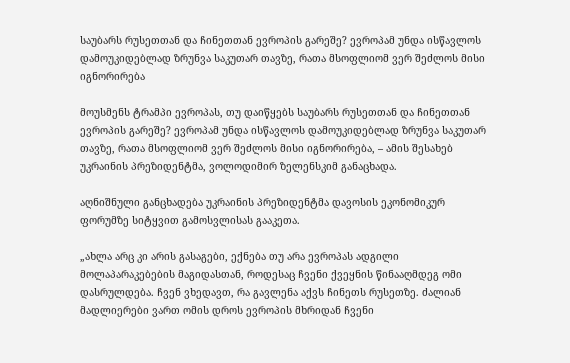საუბარს რუსეთთან და ჩინეთთან ევროპის გარეშე? ევროპამ უნდა ისწავლოს დამოუკიდებლად ზრუნვა საკუთარ თავზე, რათა მსოფლიომ ვერ შეძლოს მისი იგნორირება

მოუსმენს ტრამპი ევროპას, თუ დაიწყებს საუბარს რუსეთთან და ჩინეთთან ევროპის გარეშე? ევროპამ უნდა ისწავლოს დამოუკიდებლად ზრუნვა საკუთარ თავზე, რათა მსოფლიომ ვერ შეძლოს მისი იგნორირება, – ამის შესახებ უკრაინის პრეზიდენტმა, ვოლოდიმირ ზელენსკიმ განაცხადა.

აღნიშნული განცხადება უკრაინის პრეზიდენტმა დავოსის ეკონომიკურ ფორუმზე სიტყვით გამოსვლისას გააკეთა.

„ახლა არც კი არის გასაგები, ექნება თუ არა ევროპას ადგილი მოლაპარაკებების მაგიდასთან, როდესაც ჩვენი ქვეყნის წინააღმდეგ ომი დასრულდება. ჩვენ ვხედავთ, რა გავლენა აქვს ჩინეთს რუსეთზე. ძალიან მადლიერები ვართ ომის დროს ევროპის მხრიდან ჩვენი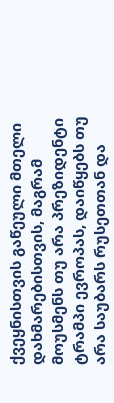ქვეყნისთვის გაწეული მთელი დახმარებისთვის, მაგრამ მოუსმენს თუ არა პრეზიდენტი ტრამპი ევროპას, დაიწყებს თუ არა საუბარს რუსეთთან და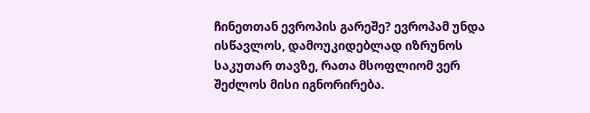ჩინეთთან ევროპის გარეშე? ევროპამ უნდა ისწავლოს, დამოუკიდებლად იზრუნოს საკუთარ თავზე, რათა მსოფლიომ ვერ შეძლოს მისი იგნორირება.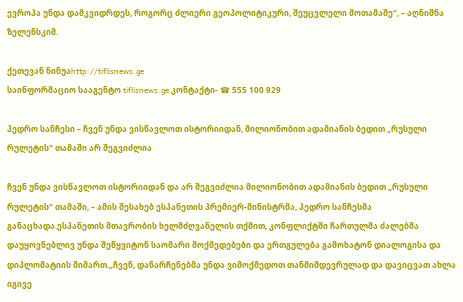ევროპა უნდა დამკვიდრდეს, როგორც ძლიერი გეოპოლიტიკური, შეუცვლელი მოთამაშე“, – აღნიშნა ზელენსკიმ.

ქეთევან ნინუაhttp://tiflisnews.ge
საინფორმაციო სააგენტო tiflisnews.ge კონტაქტი- ☎ 555 100 929

პედრო სანჩესი – ჩვენ უნდა ვისწავლოთ ისტორიიდან, მილიონობით ადამიანის ბედით „რუსული რულეტის“ თამაში არ შეგვიძლია

ჩვენ უნდა ვისწავლოთ ისტორიიდან და არ შეგვიძლია მილიონობით ადამიანის ბედით „რუსული რულეტის“ თამაში, – ამის შესახებ ესპანეთის პრემიერ-მინისტრმა, პედრო სანჩესმა განაცხადა.ესპანეთის მთავრობის ხელმძღვანელის თქმით, კონფლიქტში ჩართულმა ძალებმა დაუყოვნებლივ უნდა შეწყვიტონ საომარი მოქმედებები და ერთგულება გამოხატონ დიალოგისა და დიპლომატიის მიმართ.„ჩვენ, დანარჩენებმა უნდა ვიმოქმედოთ თანმიმდევრულად და დავიცვათ ახლა იგივე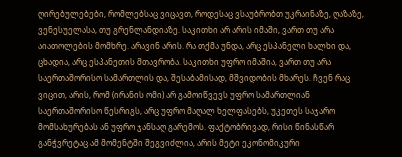ღირებულებები, რომლებსაც ვიცავთ, როდესაც ვსაუბრობთ უკრაინაზე, ღაზაზე, ვენესუელასა, თუ გრენლანდიაზე. საკითხი არ არის იმაში, ვართ თუ არა აიათოლების მომხრე. არავინ არის. რა თქმა უნდა, არც ესპანელი ხალხი და, ცხადია, არც ესპანეთის მთავრობა. საკითხი უფრო იმაშია, ვართ თუ არა საერთაშორისო სამართლის და, შესაბამისად, მშვიდობის მხარეს. ჩვენ რაც ვიცით, არის, რომ (ირანის ომი) არ გამოიწვევს უფრო სამართლიან საერთაშორისო წესრიგს, არც უფრო მაღალ ხელფასებს, უკეთეს საჯარო მომსახურებას ან უფრო ჯანსაღ გარემოს. ფაქტობრივად, რისი წინასწარ განჭვრეტაც ამ მომენტში შეგვიძლია, არის მეტი ეკონომიკური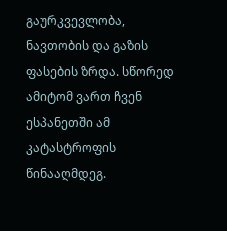გაურკვევლობა, ნავთობის და გაზის ფასების ზრდა. სწორედ ამიტომ ვართ ჩვენ ესპანეთში ამ კატასტროფის წინააღმდეგ.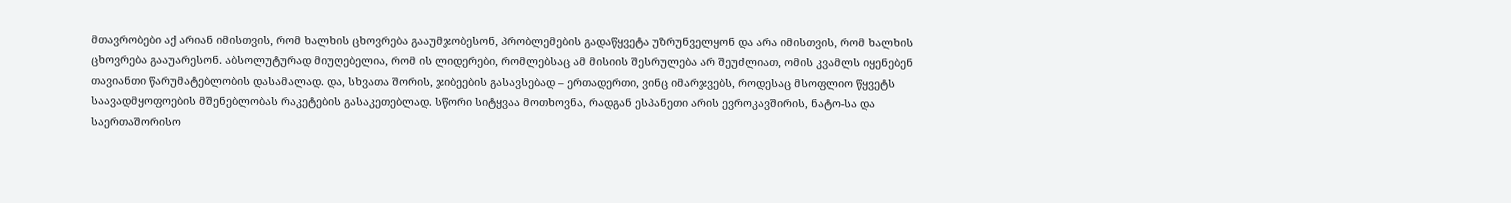მთავრობები აქ არიან იმისთვის, რომ ხალხის ცხოვრება გააუმჯობესონ, პრობლემების გადაწყვეტა უზრუნველყონ და არა იმისთვის, რომ ხალხის ცხოვრება გააუარესონ. აბსოლუტურად მიუღებელია, რომ ის ლიდერები, რომლებსაც ამ მისიის შესრულება არ შეუძლიათ, ომის კვამლს იყენებენ თავიანთი წარუმატებლობის დასამალად. და, სხვათა შორის, ჯიბეების გასავსებად – ერთადერთი, ვინც იმარჯვებს, როდესაც მსოფლიო წყვეტს საავადმყოფოების მშენებლობას რაკეტების გასაკეთებლად. სწორი სიტყვაა მოთხოვნა, რადგან ესპანეთი არის ევროკავშირის, ნატო-სა და საერთაშორისო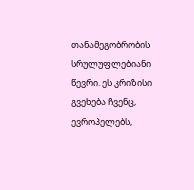თანამეგობრობის სრულუფლებიანი წევრი. ეს კრიზისი გვეხება ჩვენც, ევროპელებს,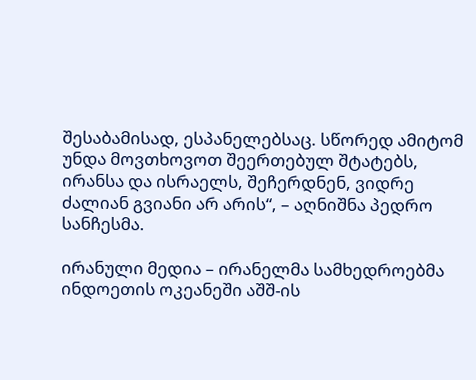შესაბამისად, ესპანელებსაც. სწორედ ამიტომ უნდა მოვთხოვოთ შეერთებულ შტატებს, ირანსა და ისრაელს, შეჩერდნენ, ვიდრე ძალიან გვიანი არ არის“, – აღნიშნა პედრო სანჩესმა.

ირანული მედია – ირანელმა სამხედროებმა ინდოეთის ოკეანეში აშშ-ის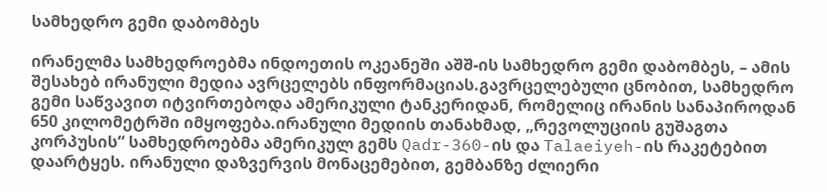სამხედრო გემი დაბომბეს

ირანელმა სამხედროებმა ინდოეთის ოკეანეში აშშ-ის სამხედრო გემი დაბომბეს, – ამის შესახებ ირანული მედია ავრცელებს ინფორმაციას.გავრცელებული ცნობით, სამხედრო გემი საწვავით იტვირთებოდა ამერიკული ტანკერიდან, რომელიც ირანის სანაპიროდან 650 კილომეტრში იმყოფება.ირანული მედიის თანახმად, „რევოლუციის გუშაგთა კორპუსის“ სამხედროებმა ამერიკულ გემს Qadr-360-ის და Talaeiyeh-ის რაკეტებით დაარტყეს. ირანული დაზვერვის მონაცემებით, გემბანზე ძლიერი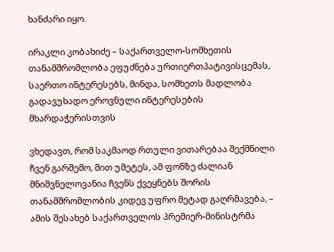ხანძარი იყო.

ირაკლი კობახიძე – საქართველო-სომხეთის თანამშრომლობა ეფუძნება ურთიერთპატივისცემას, საერთო ინტერესებს, მინდა, სომხეთს მადლობა გადავუხადო ეროვნული ინტერესების მხარდაჭერისთვის

ვხედავთ, რომ საკმაოდ რთული ვითარებაა შექმნილი ჩვენ გარშემო, მით უმეტეს, ამ ფონზე ძალიან მნიშვნელოვანია ჩვენს ქვეყნებს შორის თანამშრომლობის კიდევ უფრო მეტად გაღრმავება, – ამის შესახებ საქართველოს პრემიერ-მინისტრმა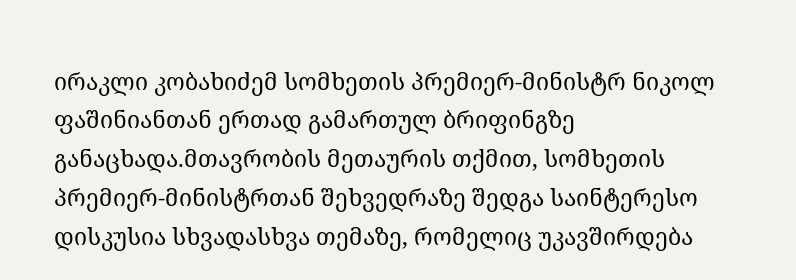ირაკლი კობახიძემ სომხეთის პრემიერ-მინისტრ ნიკოლ ფაშინიანთან ერთად გამართულ ბრიფინგზე განაცხადა.მთავრობის მეთაურის თქმით, სომხეთის პრემიერ-მინისტრთან შეხვედრაზე შედგა საინტერესო დისკუსია სხვადასხვა თემაზე, რომელიც უკავშირდება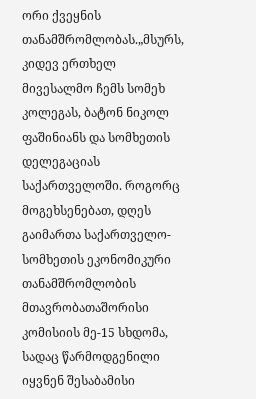ორი ქვეყნის თანამშრომლობას.„მსურს, კიდევ ერთხელ მივესალმო ჩემს სომეხ კოლეგას, ბატონ ნიკოლ ფაშინიანს და სომხეთის დელეგაციას საქართველოში. როგორც მოგეხსენებათ, დღეს გაიმართა საქართველო-სომხეთის ეკონომიკური თანამშრომლობის მთავრობათაშორისი კომისიის მე-15 სხდომა, სადაც წარმოდგენილი იყვნენ შესაბამისი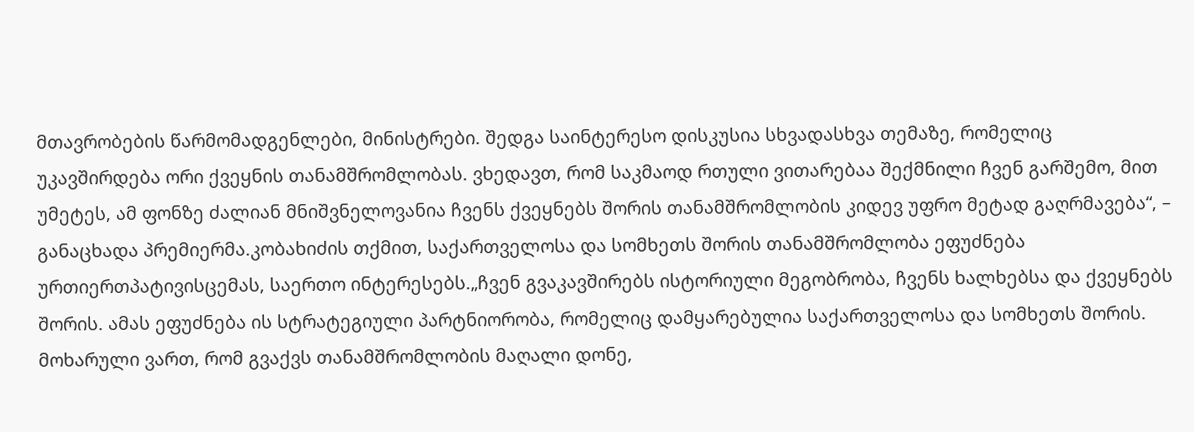მთავრობების წარმომადგენლები, მინისტრები. შედგა საინტერესო დისკუსია სხვადასხვა თემაზე, რომელიც უკავშირდება ორი ქვეყნის თანამშრომლობას. ვხედავთ, რომ საკმაოდ რთული ვითარებაა შექმნილი ჩვენ გარშემო, მით უმეტეს, ამ ფონზე ძალიან მნიშვნელოვანია ჩვენს ქვეყნებს შორის თანამშრომლობის კიდევ უფრო მეტად გაღრმავება“, – განაცხადა პრემიერმა.კობახიძის თქმით, საქართველოსა და სომხეთს შორის თანამშრომლობა ეფუძნება ურთიერთპატივისცემას, საერთო ინტერესებს.„ჩვენ გვაკავშირებს ისტორიული მეგობრობა, ჩვენს ხალხებსა და ქვეყნებს შორის. ამას ეფუძნება ის სტრატეგიული პარტნიორობა, რომელიც დამყარებულია საქართველოსა და სომხეთს შორის. მოხარული ვართ, რომ გვაქვს თანამშრომლობის მაღალი დონე,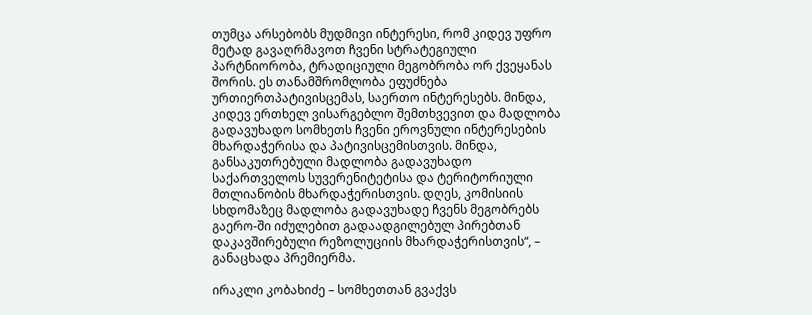თუმცა არსებობს მუდმივი ინტერესი, რომ კიდევ უფრო მეტად გავაღრმავოთ ჩვენი სტრატეგიული პარტნიორობა, ტრადიციული მეგობრობა ორ ქვეყანას შორის. ეს თანამშრომლობა ეფუძნება ურთიერთპატივისცემას, საერთო ინტერესებს. მინდა, კიდევ ერთხელ ვისარგებლო შემთხვევით და მადლობა გადავუხადო სომხეთს ჩვენი ეროვნული ინტერესების მხარდაჭერისა და პატივისცემისთვის. მინდა, განსაკუთრებული მადლობა გადავუხადო საქართველოს სუვერენიტეტისა და ტერიტორიული მთლიანობის მხარდაჭერისთვის. დღეს, კომისიის სხდომაზეც მადლობა გადავუხადე ჩვენს მეგობრებს გაერო-ში იძულებით გადაადგილებულ პირებთან დაკავშირებული რეზოლუციის მხარდაჭერისთვის“, – განაცხადა პრემიერმა.

ირაკლი კობახიძე – სომხეთთან გვაქვს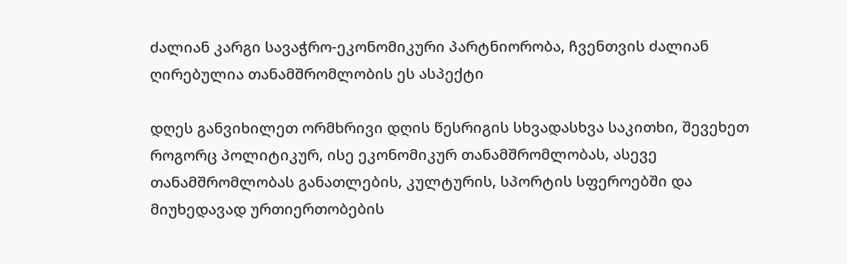ძალიან კარგი სავაჭრო-ეკონომიკური პარტნიორობა, ჩვენთვის ძალიან ღირებულია თანამშრომლობის ეს ასპექტი

დღეს განვიხილეთ ორმხრივი დღის წესრიგის სხვადასხვა საკითხი, შევეხეთ როგორც პოლიტიკურ, ისე ეკონომიკურ თანამშრომლობას, ასევე თანამშრომლობას განათლების, კულტურის, სპორტის სფეროებში და მიუხედავად ურთიერთობების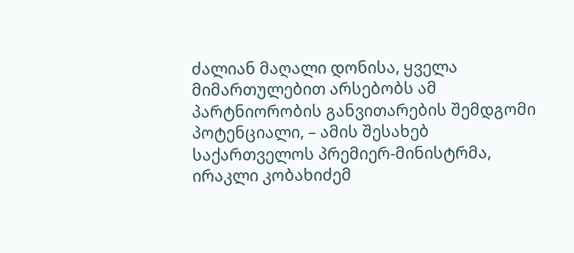ძალიან მაღალი დონისა, ყველა მიმართულებით არსებობს ამ პარტნიორობის განვითარების შემდგომი პოტენციალი, – ამის შესახებ საქართველოს პრემიერ-მინისტრმა, ირაკლი კობახიძემ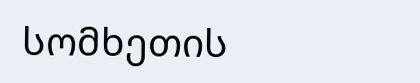სომხეთის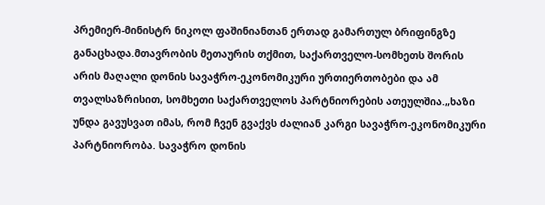პრემიერ-მინისტრ ნიკოლ ფაშინიანთან ერთად გამართულ ბრიფინგზე განაცხადა.მთავრობის მეთაურის თქმით, საქართველო-სომხეთს შორის არის მაღალი დონის სავაჭრო-ეკონომიკური ურთიერთობები და ამ თვალსაზრისით, სომხეთი საქართველოს პარტნიორების ათეულშია.„ხაზი უნდა გავუსვათ იმას, რომ ჩვენ გვაქვს ძალიან კარგი სავაჭრო-ეკონომიკური პარტნიორობა. სავაჭრო დონის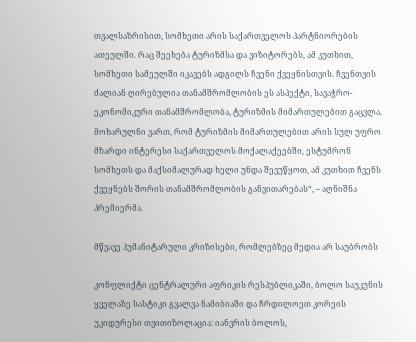თვალსაზრისით, სომხეთი არის საქართველოს პარტნიორების ათეულში. რაც შეეხება ტურიზმსა და ვიზიტორებს, ამ კუთხით, სომხეთი სამეულში იკავებს ადგილს ჩვენი ქვეყნისთვის. ჩვენთვის ძალიან ღირებულია თანამშრომლობის ეს ასპექტი, სავაჭრო-ეკონომიკური თანამშრომლობა, ტურიზმის მიმართულებით გაცვლა. მოხარულნი ვართ, რომ ტურიზმის მიმართულებით არის სულ უფრო მზარდი ინტერესი საქართველოს მოქალაქეებში, ესტუმრონ სომხეთს და მაქსიმალურად ხელი უნდა შევუწყოთ, ამ კუთხით ჩვენს ქვეყნებს შორის თანამშრომლობის განვითარებას“, – აღნიშნა პრემიერმა.

მწვავე ჰუმანიტარული კრიზისები, რომლებზეც მედია არ საუბრობს

კონფლიქტი ცენტრალური აფრიკის რესპუბლიკაში, ბოლო საუკუნის ყველაზე სასტიკი გვალვა ნამიბიაში და ჩრდილოეთ კორეის უკიდურესი თვითიზოლაცია: იანვრის ბოლოს,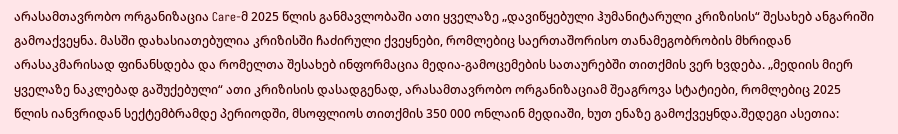არასამთავრობო ორგანიზაცია Care-მ 2025 წლის განმავლობაში ათი ყველაზე „დავიწყებული ჰუმანიტარული კრიზისის“ შესახებ ანგარიში გამოაქვეყნა. მასში დახასიათებულია კრიზისში ჩაძირული ქვეყნები, რომლებიც საერთაშორისო თანამეგობრობის მხრიდან არასაკმარისად ფინანსდება და რომელთა შესახებ ინფორმაცია მედია-გამოცემების სათაურებში თითქმის ვერ ხვდება. „მედიის მიერ ყველაზე ნაკლებად გაშუქებული“ ათი კრიზისის დასადგენად, არასამთავრობო ორგანიზაციამ შეაგროვა სტატიები, რომლებიც 2025 წლის იანვრიდან სექტემბრამდე პერიოდში, მსოფლიოს თითქმის 350 000 ონლაინ მედიაში, ხუთ ენაზე გამოქვეყნდა.შედეგი ასეთია: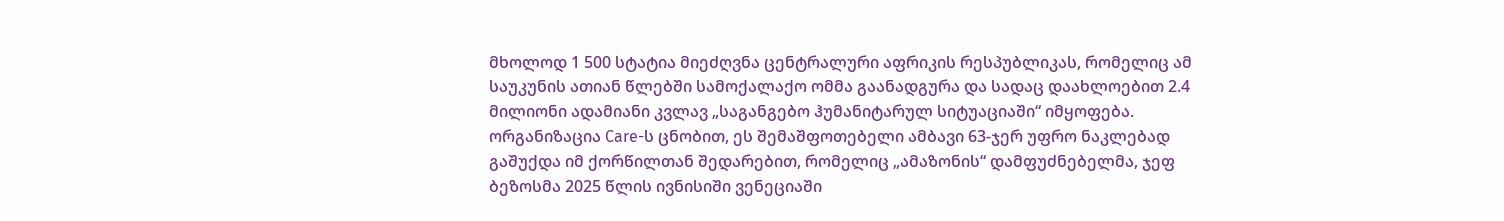მხოლოდ 1 500 სტატია მიეძღვნა ცენტრალური აფრიკის რესპუბლიკას, რომელიც ამ საუკუნის ათიან წლებში სამოქალაქო ომმა გაანადგურა და სადაც დაახლოებით 2.4 მილიონი ადამიანი კვლავ „საგანგებო ჰუმანიტარულ სიტუაციაში“ იმყოფება. ორგანიზაცია Care-ს ცნობით, ეს შემაშფოთებელი ამბავი 63-ჯერ უფრო ნაკლებად გაშუქდა იმ ქორწილთან შედარებით, რომელიც „ამაზონის“ დამფუძნებელმა, ჯეფ ბეზოსმა 2025 წლის ივნისიში ვენეციაში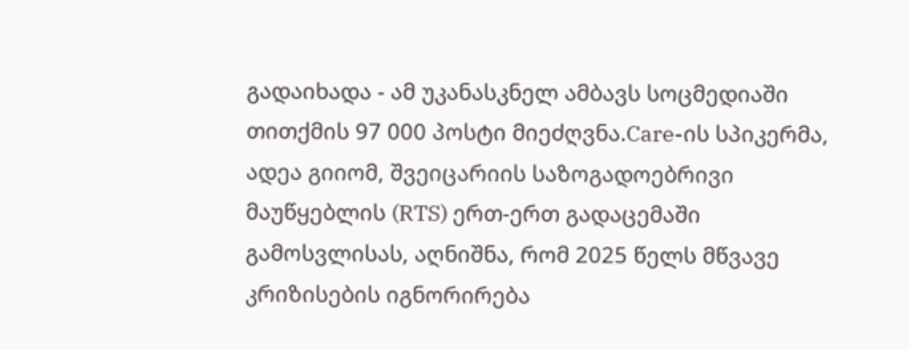გადაიხადა - ამ უკანასკნელ ამბავს სოცმედიაში თითქმის 97 000 პოსტი მიეძღვნა.Care-ის სპიკერმა, ადეა გიიომ, შვეიცარიის საზოგადოებრივი მაუწყებლის (RTS) ერთ-ერთ გადაცემაში გამოსვლისას, აღნიშნა, რომ 2025 წელს მწვავე კრიზისების იგნორირება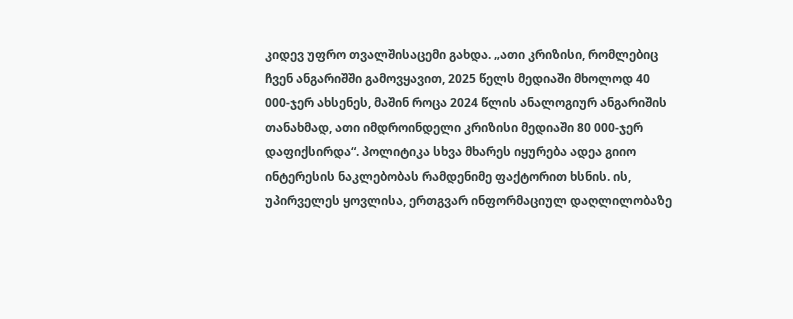კიდევ უფრო თვალშისაცემი გახდა. „ათი კრიზისი, რომლებიც ჩვენ ანგარიშში გამოვყავით, 2025 წელს მედიაში მხოლოდ 40 000-ჯერ ახსენეს, მაშინ როცა 2024 წლის ანალოგიურ ანგარიშის თანახმად, ათი იმდროინდელი კრიზისი მედიაში 80 000-ჯერ დაფიქსირდა“. პოლიტიკა სხვა მხარეს იყურება ადეა გიიო ინტერესის ნაკლებობას რამდენიმე ფაქტორით ხსნის. ის, უპირველეს ყოვლისა, ერთგვარ ინფორმაციულ დაღლილობაზე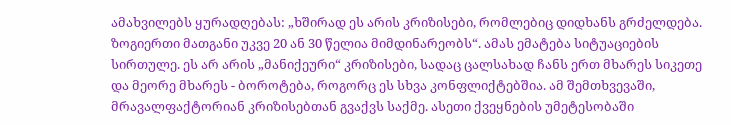ამახვილებს ყურადღებას: „ხშირად ეს არის კრიზისები, რომლებიც დიდხანს გრძელდება. ზოგიერთი მათგანი უკვე 20 ან 30 წელია მიმდინარეობს“. ამას ემატება სიტუაციების სირთულე. ეს არ არის „მანიქეური“ კრიზისები, სადაც ცალსახად ჩანს ერთ მხარეს სიკეთე და მეორე მხარეს - ბოროტება, როგორც ეს სხვა კონფლიქტებშია. ამ შემთხვევაში, მრავალფაქტორიან კრიზისებთან გვაქვს საქმე. ასეთი ქვეყნების უმეტესობაში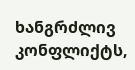ხანგრძლივ კონფლიქტს,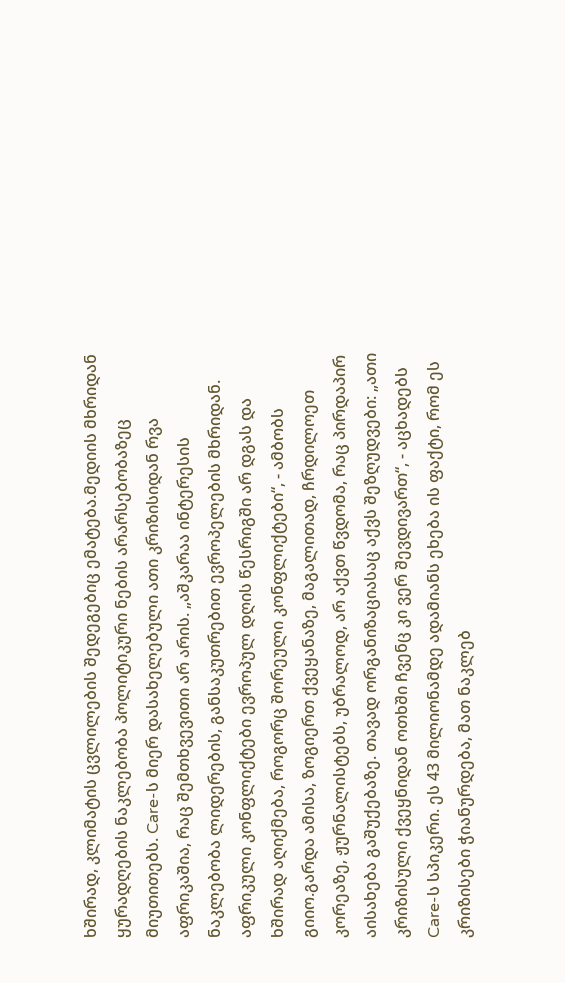ხშირად, კლიმატის ცვლილების შედეგებიც ემატება.მედიის მხრიდან ყურადღების ნაკლებობა პოლიტიკური ნების არარსებობაზეც მიუთითებს. Care-ს მიერ დასახელებული ათი კრიზისიდან რვა აფრიკაშია, რაც შემთხვევითი არ არის. „აშკარაა ინტერესის ნაკლებობა ლიდერების, განსაკუთრებით ევროპელების მხრიდან. აფრიკული კონფლიქტები ევროპულ დღის წესრიგში არ დგას და ხშირად აღიქმება, როგორც შორეული კონფლიქტები“, - ამბობს გიიო.გარდა ამისა, ზოგიერთ ქვეყანაზე, მაგალითად, ჩრდილოეთ კორეაზე, ჟურნალისტებს, უბრალოდ, არ აქვთ წვდომა, რაც პირდაპირ აისახება გაშუქებაზე. თავად ორგანიზაციასაც აქვს შეზღუდვები: „ათი კრიზისული ქვეყნიდან ოთხში ჩვენც კი ვერ შევდივართ“, - აცხადებს Care-ს სპიკერი. ეს 43 მილიონამდე ადამიანს ეხება ის ფაქტი, რომ ეს კრიზისები ჭიანურდება, მათ ნაკლებ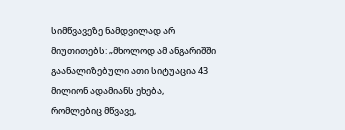სიმწვავეზე ნამდვილად არ მიუთითებს: „მხოლოდ ამ ანგარიშში გაანალიზებული ათი სიტუაცია 43 მილიონ ადამიანს ეხება, რომლებიც მწვავე,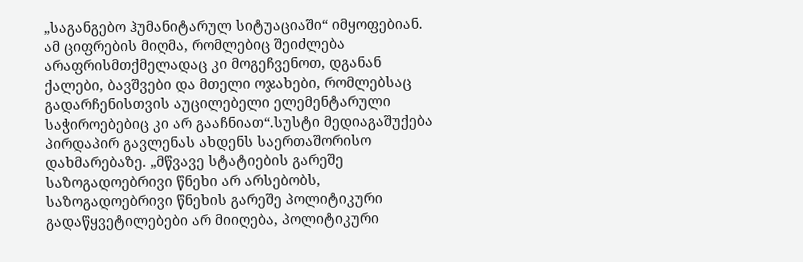„საგანგებო ჰუმანიტარულ სიტუაციაში“ იმყოფებიან. ამ ციფრების მიღმა, რომლებიც შეიძლება არაფრისმთქმელადაც კი მოგეჩვენოთ, დგანან ქალები, ბავშვები და მთელი ოჯახები, რომლებსაც გადარჩენისთვის აუცილებელი ელემენტარული საჭიროებებიც კი არ გააჩნიათ“.სუსტი მედიაგაშუქება პირდაპირ გავლენას ახდენს საერთაშორისო დახმარებაზე. „მწვავე სტატიების გარეშე საზოგადოებრივი წნეხი არ არსებობს, საზოგადოებრივი წნეხის გარეშე პოლიტიკური გადაწყვეტილებები არ მიიღება, პოლიტიკური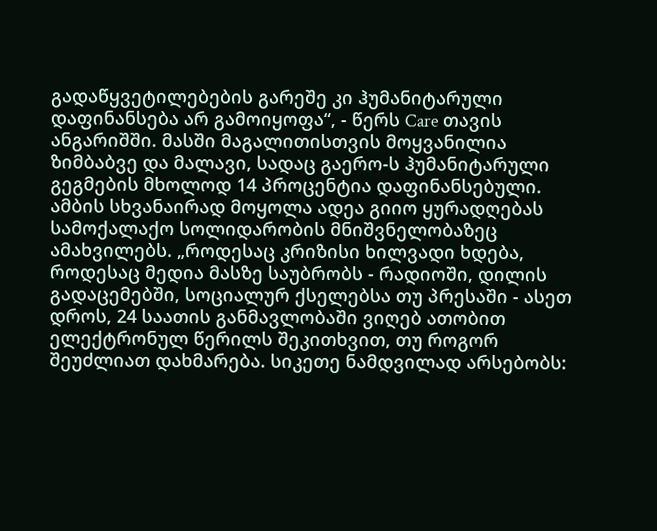გადაწყვეტილებების გარეშე კი ჰუმანიტარული დაფინანსება არ გამოიყოფა“, - წერს Care თავის ანგარიშში. მასში მაგალითისთვის მოყვანილია ზიმბაბვე და მალავი, სადაც გაერო-ს ჰუმანიტარული გეგმების მხოლოდ 14 პროცენტია დაფინანსებული. ამბის სხვანაირად მოყოლა ადეა გიიო ყურადღებას სამოქალაქო სოლიდარობის მნიშვნელობაზეც ამახვილებს. „როდესაც კრიზისი ხილვადი ხდება, როდესაც მედია მასზე საუბრობს - რადიოში, დილის გადაცემებში, სოციალურ ქსელებსა თუ პრესაში - ასეთ დროს, 24 საათის განმავლობაში ვიღებ ათობით ელექტრონულ წერილს შეკითხვით, თუ როგორ შეუძლიათ დახმარება. სიკეთე ნამდვილად არსებობს: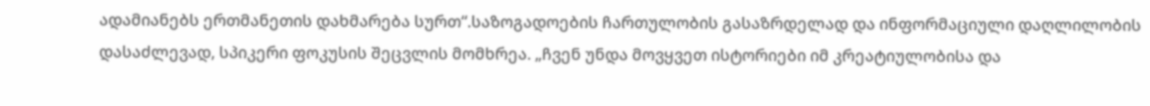ადამიანებს ერთმანეთის დახმარება სურთ“.საზოგადოების ჩართულობის გასაზრდელად და ინფორმაციული დაღლილობის დასაძლევად, სპიკერი ფოკუსის შეცვლის მომხრეა. „ჩვენ უნდა მოვყვეთ ისტორიები იმ კრეატიულობისა და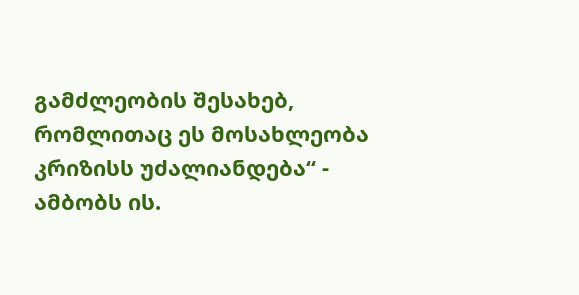გამძლეობის შესახებ, რომლითაც ეს მოსახლეობა კრიზისს უძალიანდება“ - ამბობს ის.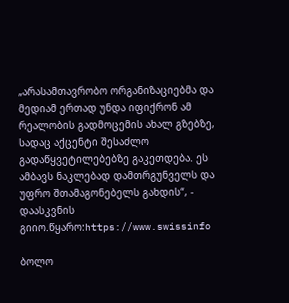„არასამთავრობო ორგანიზაციებმა და მედიამ ერთად უნდა იფიქრონ ამ რეალობის გადმოცემის ახალ გზებზე, სადაც აქცენტი შესაძლო გადაწყვეტილებებზე გაკეთდება. ეს ამბავს ნაკლებად დამთრგუნველს და უფრო შთამაგონებელს გახდის“, - დაასკვნის გიიო.წყარო:https://www.swissinfo

ბოლო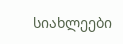სიახლეები